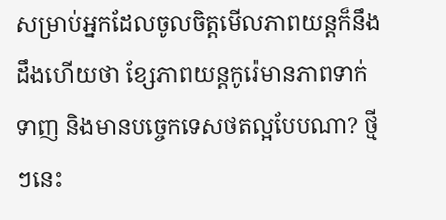សម្រាប់អ្នកដែលចូលចិត្តមើលភាពយន្ដក៏នឹងដឹងហើយថា ខ្សែភាពយន្ដកូរ៉េមានភាពទាក់ទាញ និងមានបច្ចេកទេសថតល្អបែបណា? ថ្មីៗនេះ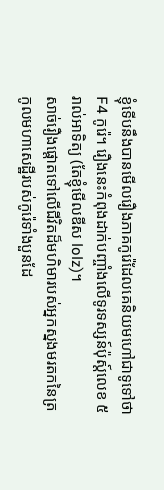ខ្ញុំទើបនឹងបានមើលរឿងភាគកូរ៉េដែលគេនិយមហៅជាទូទៅថា F4 កូរ៉េ។ រឿងនេះកំពុងដាក់បញ្ចាំងលើទូរទស្សន៍ប៉ុស្ដ៍លេខ ៥ រាល់អាទិត្យ (តែខ្ញុំមើលឌីស lolz)។
សាច់រឿងផ្ដោតទៅលើជីវិតដ៏មហិមារបស់អ្នកស្នងមរតកនៃត្រកូលមហាសេដ្ឋីរបស់កូរ៉េទាំងបួនដែ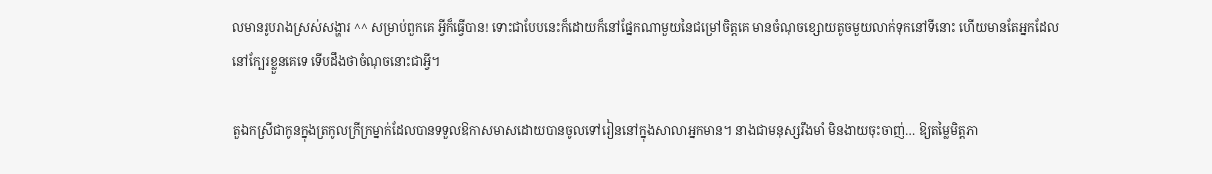លមានរូបរាងស្រស់សង្ហារ ^^ សម្រាប់ពួកគេ អ្វីក៏ធ្វើបាន! ទោះជាបែបនេះក៏ដោយក៏នៅផ្នែកណាមួយនៃជម្រៅចិត្តគេ មានចំណុចខ្សោយតូចមួយលាក់ទុកនៅទីនោះ ហើយមានតែអ្នកដែលនៅក្បែរខ្លួនគេទេ ទើបដឹងថាចំណុចនោះជាអ្វី។

តួឯកស្រីជាកូនក្នុងត្រកូលក្រីក្រម្នាក់ដែលបានទទួលឱកាសមាសដោយបានចូលទៅរៀននៅក្នុងសាលាអ្នកមាន។ នាងជាមនុស្សរឹងមាំ មិនងាយចុះចាញ់… ឱ្យតម្លៃមិត្តភា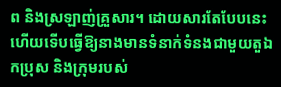ព និងស្រឡាញ់គ្រួសារ។ ដោយសារតែបែបនេះហើយទើបធ្វើឱ្យនាងមានទំនាក់ទំនងជាមួយតួឯកប្រុស និងក្រុមរបស់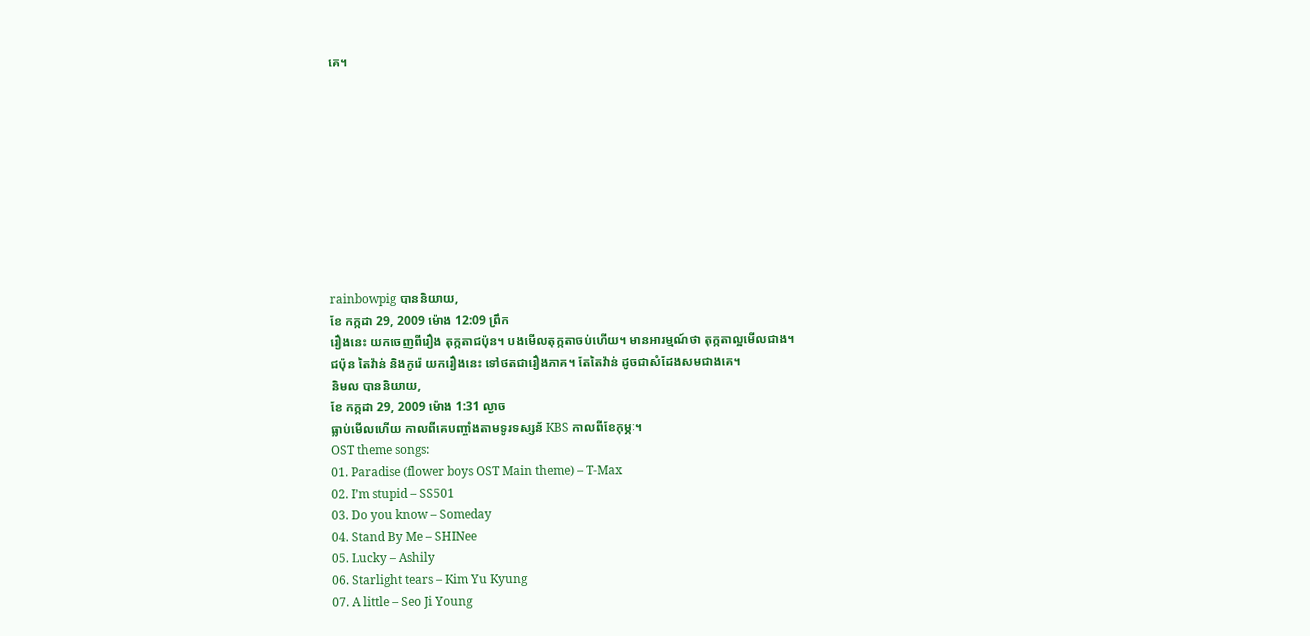គេ។










rainbowpig បាននិយាយ,
ខែ កក្កដា 29, 2009 ម៉ោង 12:09 ព្រឹក
រឿងនេះ យកចេញពីរឿង តុក្កតាជប៉ុន។ បងមើលតុក្កតាចប់ហើយ។ មានអារម្មណ៍ថា តុក្កតាល្អមើលជាង។
ជប៉ុន តៃវ៉ាន់ និងកូរ៉េ យករឿងនេះ ទៅថតជារឿងភាគ។ តែតៃវ៉ាន់ ដូចជាសំដែងសមជាងគេ។
និមល បាននិយាយ,
ខែ កក្កដា 29, 2009 ម៉ោង 1:31 ល្ងាច
ធ្លាប់មើលហើយ កាលពីគេបញ្ចាំងតាមទូរទស្សន័ KBS កាលពីខែកុម្ភៈ។
OST theme songs:
01. Paradise (flower boys OST Main theme) – T-Max
02. I’m stupid – SS501
03. Do you know – Someday
04. Stand By Me – SHINee
05. Lucky – Ashily
06. Starlight tears – Kim Yu Kyung
07. A little – Seo Ji Young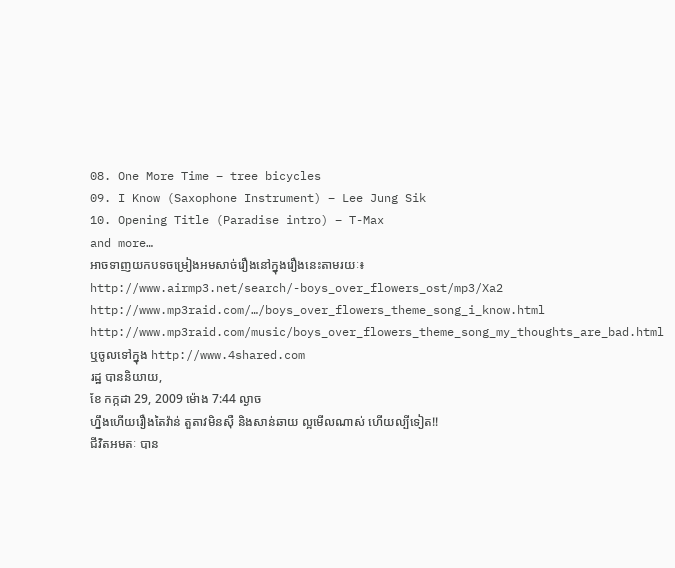08. One More Time – tree bicycles
09. I Know (Saxophone Instrument) – Lee Jung Sik
10. Opening Title (Paradise intro) – T-Max
and more…
អាចទាញយកបទចម្រៀងអមសាច់រឿងនៅក្នុងរឿងនេះតាមរយៈ៖
http://www.airmp3.net/search/-boys_over_flowers_ost/mp3/Xa2
http://www.mp3raid.com/…/boys_over_flowers_theme_song_i_know.html
http://www.mp3raid.com/music/boys_over_flowers_theme_song_my_thoughts_are_bad.html
ឬចូលទៅក្នុង http://www.4shared.com
រដ្ឋ បាននិយាយ,
ខែ កក្កដា 29, 2009 ម៉ោង 7:44 ល្ងាច
ហ្នឹងហើយរឿងតៃវ៉ាន់ តួតាវមិនស៊ឺ និងសាន់ឆាយ ល្អមើលណាស់ ហើយល្បីទៀត!!
ជីវិតអមតៈ បាន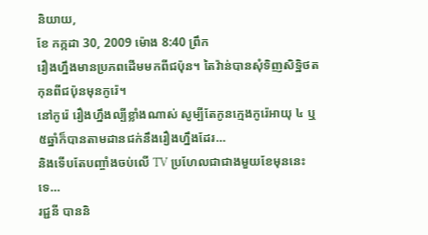និយាយ,
ខែ កក្កដា 30, 2009 ម៉ោង 8:40 ព្រឹក
រឿងហ្នឹងមានប្រភពដើមមកពីជប៉ុន។ តៃវ៉ាន់បានសុំទិញសិទ្ឋិថតកុនពីជប៉ុនមុនកូរ៉េ។
នៅកូរ៉េ រឿងហ្នឹងល្បីខ្លាំងណាស់ សូម្បីតែកូនក្មេងកូរ៉េអាយុ ៤ ឬ ៥ឆ្នាំក៏បានតាមដានជក់នឹងរឿងហ្នឹងដែរ…
និងទើបតែបញ្ចាំងចប់លើ TV ប្រហែលជាជាងមួយខែមុននេះទេ…
រជ្ជនី បាននិ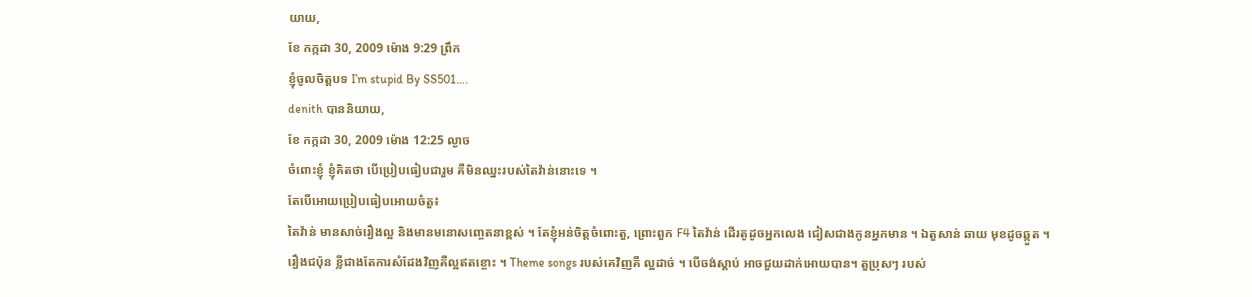យាយ,
ខែ កក្កដា 30, 2009 ម៉ោង 9:29 ព្រឹក
ខ្ញុំចូលចិត្តបទ I’m stupid By SS501….
denith បាននិយាយ,
ខែ កក្កដា 30, 2009 ម៉ោង 12:25 ល្ងាច
ចំពោះខ្ញុំ ខ្ញុំគិតថា បើប្រៀបធៀបជារួម គឺមិនឈ្នះរបស់តៃវ៉ាន់នោះទេ ។
តែបើអោយប្រៀបធៀបអោយចំតួ៖
តៃវ៉ាន់ មានសាច់រឿងល្អ និងមានមនោសញ្ចេតនាខ្ពស់ ។ តែខ្ញុំអន់ចិត្តចំពោះតួ, ព្រោះពួក F4 តៃវ៉ាន់ ដើរតូដូចអ្នកលេង ជៀសជាងកូនអ្នកមាន ។ ឯតួសាន់ ឆាយ មុខដូចឆ្កួត ។
រឿងជប៉ុន ខ្លីជាងតែការសំដែងវិញគឺល្អឥតខ្ចោះ ។ Theme songs របស់គេវិញគឺ ល្អដាច់ ។ បើចង់ស្តាប់ អាចជួយដាក់អោយបាន។ តួប្រុសៗ របស់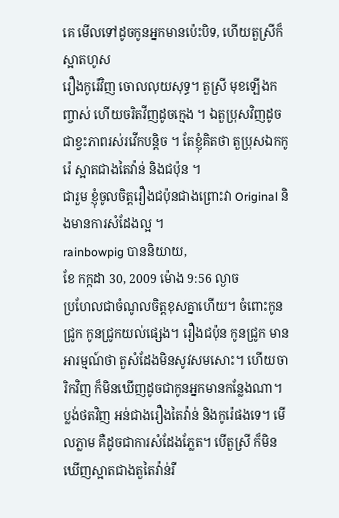គេ មើលទៅដូចកូនអ្នកមានប៉េះបិទ, ហើយតួស្រីក៏ស្អាតហូស
រឿងកូរ៉េវិញ ចោលលុយសុទ្ធ។ តួស្រី មុខឡើងកញ្ចាស់ ហើយចរិតវីញដូចក្មេង ។ ឯតួប្រុសវិញដូចជាខ្វះភាពរស់រវើកបន្តិច ។ តែខ្ញុំគិតថា តួប្រុសឯកកូរ៉េ ស្អាតជាងតៃវ៉ាន់ និងជប៉ុន ។
ជារួម ខ្ញុំចូលចិត្តរឿងជប៉ុនជាងព្រោះវា Original និងមានការសំដែងល្អ ។
rainbowpig បាននិយាយ,
ខែ កក្កដា 30, 2009 ម៉ោង 9:56 ល្ងាច
ប្រហែលជាចំណូលចិត្តខុសគ្នាហើយ។ ចំពោះកូនជ្រូក កូនជ្រូកយល់ផ្សេង។ រឿងជប៉ុន កូនជ្រូក មានអារម្មណ៍ថា តួសំដែងមិនសូវសមសោះ។ ហើយចារិកវិញ ក៏មិនឃើញដូចជាកូនអ្នកមានកន្លែងណា។ ប្លង់ថតវិញ អន់ជាងរឿងតៃវ៉ាន់ និងកូរ៉េផងទេ។ មើលភ្លាម គឺដូចជាការសំដែងភ្លែត។ បើតួស្រី ក៏មិនឃើញស្អាតជាងតួតៃវ៉ាន់រឺ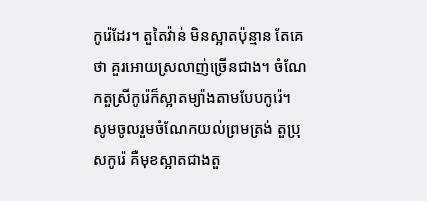កូរ៉េដែរ។ តួតៃវ៉ាន់ មិនស្អាតប៉ុន្មាន តែគេថា គួរអោយស្រលាញ់ច្រើនជាង។ ចំណែកតួស្រីកូរ៉េក៏ស្អាតម្យ៉ាងតាមបែបកូរ៉េ។
សូមចូលរួមចំណែកយល់ព្រមត្រង់ តួប្រុសកូរ៉េ គឺមុខស្អាតជាងតួ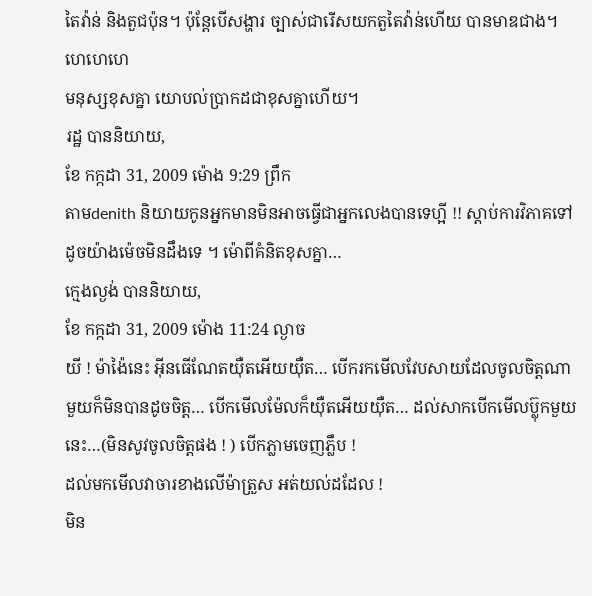តៃវ៉ាន់ និងតួជប៉ុន។ ប៉ុន្តែបើសង្ហារ ច្បាស់ជារើសយកតួតៃវ៉ាន់ហើយ បានមាឌជាង។ ហេហេហេ
មនុស្សខុសគ្នា យោបល់ប្រាកដជាខុសគ្នាហើយ។
រដ្ឋ បាននិយាយ,
ខែ កក្កដា 31, 2009 ម៉ោង 9:29 ព្រឹក
តាមdenith និយាយកូនអ្នកមានមិនអាចធ្វើជាអ្នកលេងបានទេហ្អី !! ស្ដាប់ការវិភាគទៅដូចយ៉ាងម៉េចមិនដឹងទេ ។ ម៉ោពីគំនិតខុសគ្នា…
ក្មេងល្ងង់ បាននិយាយ,
ខែ កក្កដា 31, 2009 ម៉ោង 11:24 ល្ងាច
យី ! ម៉ាង៉ៃនេះ អ៊ីនធើណែតយ៉ឺតអើយយ៉ឺត… បើករកមើលវែបសាយដែលចូលចិត្តណាមួយក៏មិនបានដូចចិត្ត… បើកមើលម៉ែលក៏យ៉ឺតអើយយ៉ឺត… ដល់សាកបើកមើលប៊្លុកមួយនេះ…(មិនសូវចូលចិត្តផង ! ) បើកភ្លាមចេញភ្លឹប !
ដល់មកមើលវាចារខាងលើម៉ាត្រួស អត់យល់ដដែល !
មិន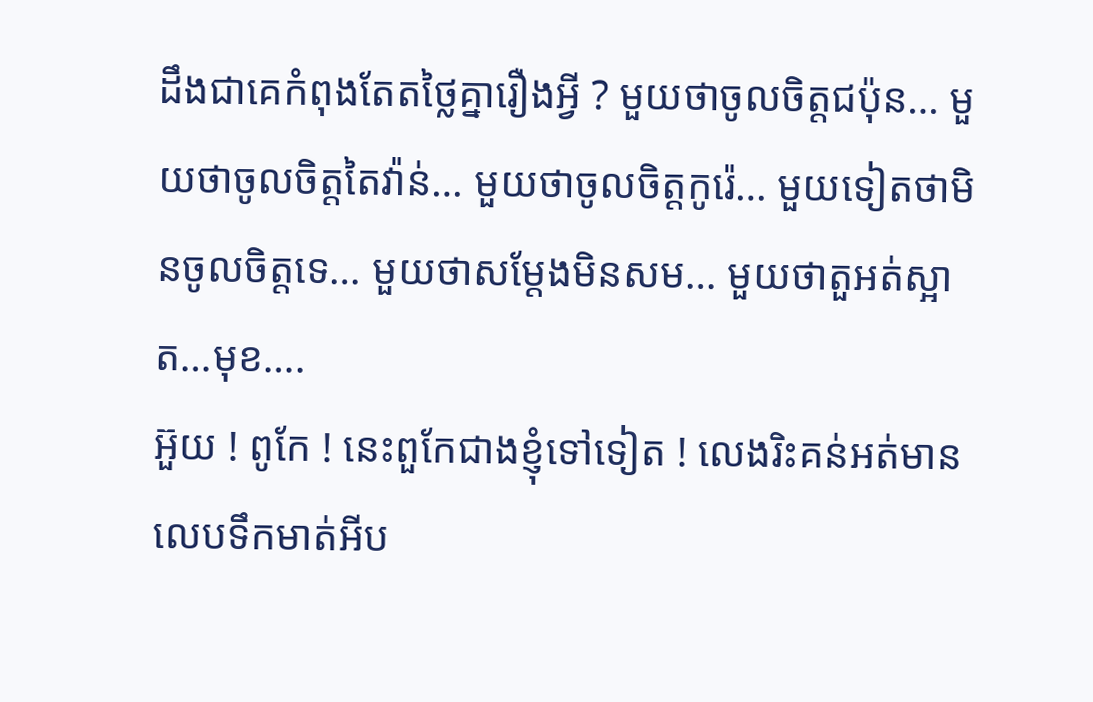ដឹងជាគេកំពុងតែតថ្លៃគ្នារឿងអ្វី ? មួយថាចូលចិត្តជប៉ុន… មួយថាចូលចិត្តតៃវ៉ាន់… មួយថាចូលចិត្តកូរ៉េ… មួយទៀតថាមិនចូលចិត្តទេ… មួយថាសម្តែងមិនសម… មួយថាតួអត់ស្អាត…មុខ….
អ៊ួយ ! ពូកែ ! នេះពួកែជាងខ្ញុំទៅទៀត ! លេងរិះគន់អត់មានលេបទឹកមាត់អីប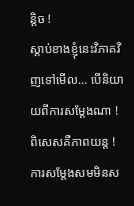ន្តិច !
ស្តាប់ខាងខ្ញុំនេះវិភាគវិញទៅមើល… បើនិយាយពីការសម្តែងណា ! ពិសេសគឺភាពយន្ត ! ការសម្តែងសមមិនស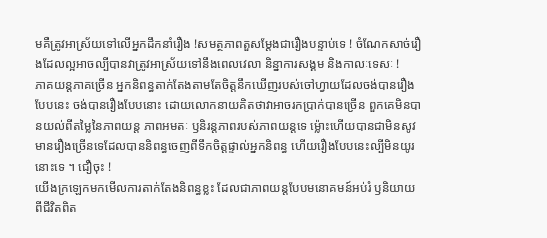មគឺត្រូវអាស្រ័យទៅលើអ្នកដឹកនាំរឿង !សមត្ថភាពតួសម្តែងជារឿងបន្ទាប់ទេ ! ចំណែកសាច់រឿងដែលល្អអាចល្បីបានវាត្រូវអាស្រ័យទៅនឹងពេលវេលា និន្នាការសង្គម និងកាលៈទេសៈ !
ភាគយន្តភាគច្រើន អ្នកនិពន្ធតាក់តែងតាមតែចិត្តនឹកឃើញរបស់ចៅហ្វាយដែលចង់បានរឿងបែបនេះ ចង់បានរឿងបែបនោះ ដោយលោកនាយគិតថាវាអាចរកប្រាក់បានច្រើន ពួកគេមិនបានយល់ពីតម្លៃនៃភាពយន្ត ភាពអមតៈ ឫនិរន្តភាពរបស់ភាពយន្តទេ ម៉្លោះហើយបានជាមិនសូវមានរឿងច្រើនទេដែលបាននិពន្ធចេញពីទឹកចិត្តផ្ទាល់អ្នកនិពន្ធ ហើយរឿងបែបនេះល្បីមិនយូរនោះទេ ។ ជឿចុះ !
យើងក្រឡេកមកមើលការតាក់តែងនិពន្ធខ្លះ ដែលជាភាពយន្តបែបមនោគមន៍អប់រំ ឫនិយាយពីជីវិតពិត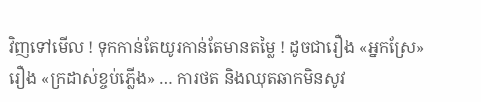វិញទៅមើល ! ទុកកាន់តែយូរកាន់តែមានតម្លៃ ! ដូចជារឿង «អ្នកស្រែ» រឿង «ក្រដាស់ខ្ចប់ភ្លើង» … ការថត និងឈុតឆាកមិនសូវ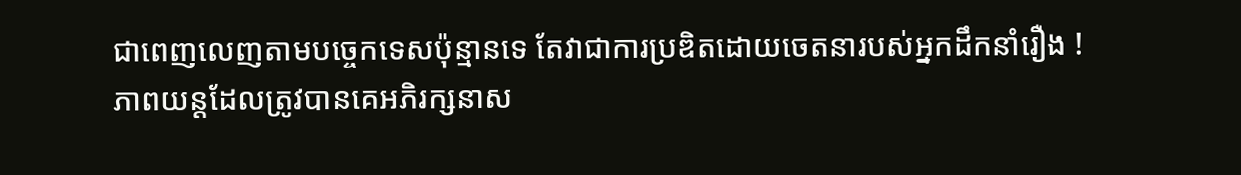ជាពេញលេញតាមបច្ចេកទេសប៉ុន្មានទេ តែវាជាការប្រឌិតដោយចេតនារបស់អ្នកដឹកនាំរឿង !
ភាពយន្តដែលត្រូវបានគេអភិរក្សនាស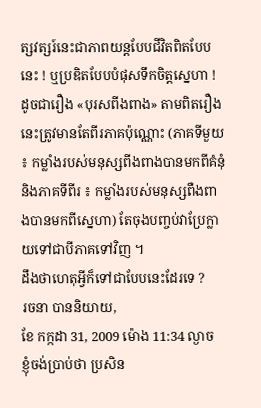ត្សវត្សរ៍នេះជាភាពយន្តបែបជីវិតពិតបែបនេះ ! ឬប្រឌិតបែបបំផុសទឹកចិត្តស្នេហា !
ដូចជារឿង «បុរសពីងពាង» តាមពិតរឿងនេះត្រូវមានតែពីរភាគប៉ុណ្ណោះ (ភាគទីមួយ ៖ កម្លាំងរបស់មនុស្សពីងពាងបានមកពីគំនុំ និងភាគទីពីរ ៖ កម្លាំងរបស់មនុស្សពឺងពាងបានមកពីស្នេហា) តែចុងបញ្ចប់វាប្រែក្លាយទៅជាបីភាគទៅវិញ ។
ដឹងថាហេតុអ្វីក៏ទៅជាបែបនេះដែរទេ ?
រចនា បាននិយាយ,
ខែ កក្កដា 31, 2009 ម៉ោង 11:34 ល្ងាច
ខ្ញុំចង់ប្រាប់ថា ប្រសិន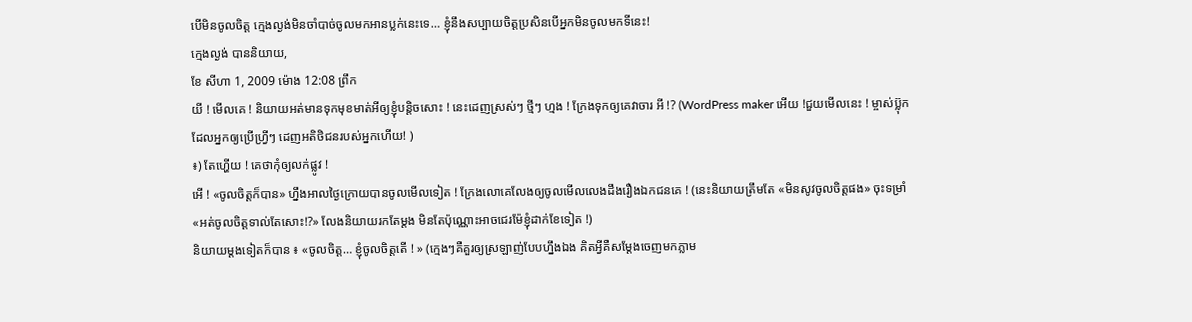បើមិនចូលចិត្ត ក្មេងល្ងង់មិនចាំបាច់ចូលមកអានប្លក់នេះទេ… ខ្ញុំនឹងសប្បាយចិត្តប្រសិនបើអ្នកមិនចូលមកទីនេះ!
ក្មេងល្ងង់ បាននិយាយ,
ខែ សីហា 1, 2009 ម៉ោង 12:08 ព្រឹក
យី ! មើលគេ ! និយាយអត់មានទុកមុខមាត់អីឲ្យខ្ញុំបន្តិចសោះ ! នេះដេញស្រស់ៗ ថ្មីៗ ហ្មង ! ក្រែងទុកឲ្យគេវាចារ អី !? (WordPress maker អើយ !ជួយមើលនេះ ! ម្ចាស់ប៊្លុកដែលអ្នកឲ្យប្រើហ្រ្វីៗ ដេញអតិថិជនរបស់អ្នកហើយ! )
៖) តែហ្ហើយ ! គេថាកុំឲ្យលក់ផ្លូវ !
អើ ! «ចូលចិត្តក៏បាន» ហ្នឹងអាលថ្ងៃក្រោយបានចូលមើលទៀត ! ក្រែងលោគេលែងឲ្យចូលមើលលេងដឹងរឿងឯកជនគេ ! (នេះនិយាយត្រឹមតែ «មិនសូវចូលចិត្តផង» ចុះទម្រាំ «អត់ចូលចិត្តទាល់តែសោះ!?» លែងនិយាយរកតែម្តង មិនតែប៉ុណ្ណោះអាចជេរម៉ែខ្ញុំដាក់ខែទៀត !)
និយាយម្តងទៀតក៏បាន ៖ «ចូលចិត្ត… ខ្ញុំចូលចិត្តតើ ! » (ក្មេងៗគឺគួរឲ្យស្រឡាញ់បែបហ្នឹងឯង គិតអ្វីគឺសម្តែងចេញមកភ្លាម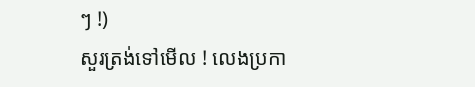ៗ !)
សួរត្រង់ទៅមើល ! លេងប្រកា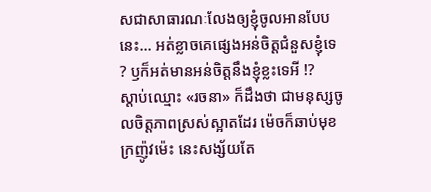សជាសាធារណៈលែងឲ្យខ្ញុំចូលអានបែបនេះ… អត់ខ្លាចគេផ្សេងអន់ចិត្តជំនួសខ្ញុំទេ ? ឫក៏អត់មានអន់ចិត្តនឹងខ្ញុំខ្លះទេអី !?
ស្តាប់ឈ្មោះ «រចនា» ក៏ដឹងថា ជាមនុស្សចូលចិត្តភាពស្រស់ស្អាតដែរ ម៉េចក៏ឆាប់មុខក្រញ៉ូវម៉េះ នេះសង្ស័យតែ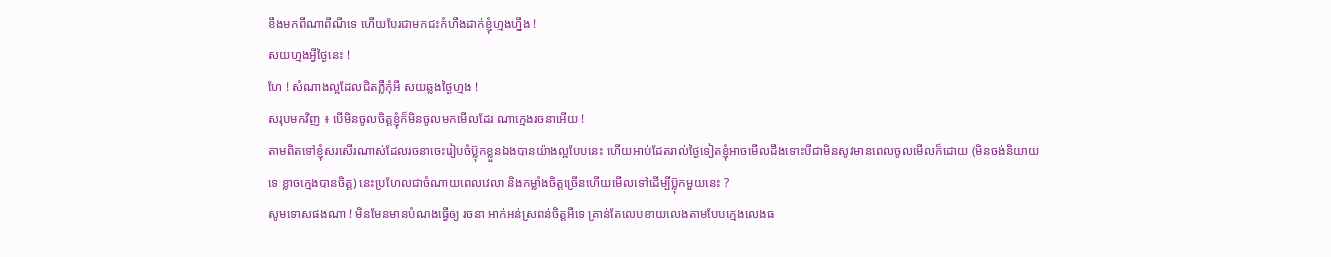ខឹងមកពីណាពីណីទេ ហើយបែរជាមកជះកំហឹងដាក់ខ្ញុំហ្មងហ្នឹង !
សយហ្មងអ្វីថ្ងៃនេះ !
ហែ ! សំណាងល្អដែលជិតភ្លឺកុំអី សយឆ្លងថ្ងៃហ្មង !
សរុបមកវិញ ៖ បើមិនចូលចិត្តខ្ញុំក៏មិនចូលមកមើលដែរ ណាក្មេងរចនាអើយ !
តាមពិតទៅខ្ញុំសរសើរណាស់ដែលរចនាចេះរៀបចំប៊្លុកខ្លួនឯងបានយ៉ាងល្អបែបនេះ ហើយអាប់ដែតរាល់ថ្ងៃទៀតខ្ញុំអាចមើលដឹងទោះបីជាមិនសូវមានពេលចូលមើលក៏ដោយ (មិនចង់និយាយទេ ខ្លាចក្មេងបានចិត្ត) នេះប្រហែលជាចំណាយពេលវេលា និងកម្លាំងចិត្តច្រើនហើយមើលទៅដើម្បីប៊្លុកមួយនេះ ?
សូមទោសផងណា ! មិនមែនមានបំណងធ្វើឲ្យ រចនា អាក់អន់ស្រពន់ចិត្តអីទេ គ្រាន់តែលេបខាយលេងតាមបែបក្មេងលេងធ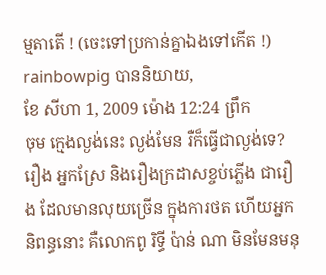ម្មតាតើ ! (ចេះទៅប្រកាន់គ្នាឯងទៅកើត !)
rainbowpig បាននិយាយ,
ខែ សីហា 1, 2009 ម៉ោង 12:24 ព្រឹក
ចុម ក្មេងល្ងង់នេះ ល្ងង់មែន រឺក៏ធ្វើជាល្ងង់ទេ?
រឿង អ្នកស្រែ និងរឿងក្រដាសខ្ចប់ភ្លើង ជារឿង ដែលមានលុយច្រើន ក្នុងការថត ហើយអ្នកនិពន្ធនោះ គឺលោកពូ រិទ្ធី ប៉ាន់ ណា មិនមែនមនុ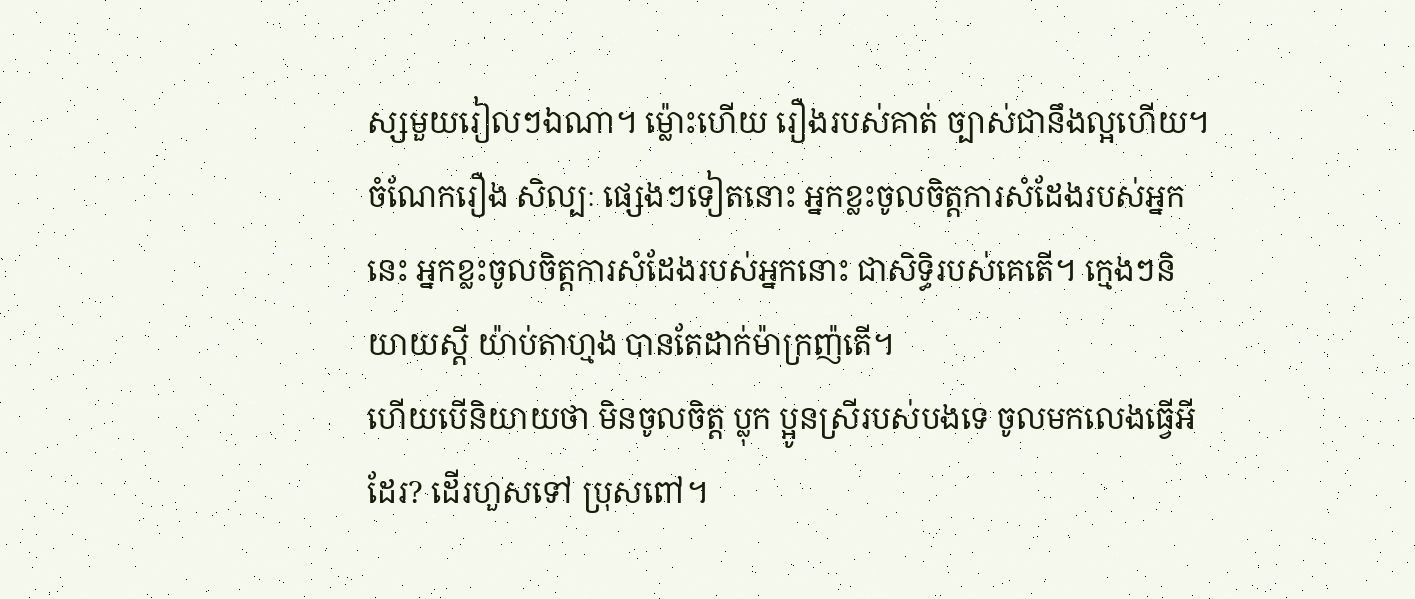ស្សមួយរៀលៗឯណា។ ម្ល៉ោះហើយ រឿងរបស់គាត់ ច្បាស់ជានឹងល្អហើយ។
ចំណែករឿង សិល្បៈ ផ្សេងៗទៀតនោះ អ្នកខ្លះចូលចិត្តការសំដែងរបស់អ្នកនេះ អ្នកខ្លះចូលចិត្តការសំដែងរបស់អ្នកនោះ ជាសិទ្ធិរបស់គេតើ។ ក្មេងៗនិយាយស្តី យ៉ាប់តាហ្មង បានតែដាក់ម៉ាក្រញ៉តើ។
ហើយបើនិយាយថា មិនចូលចិត្ត ប្លុក ប្អូនស្រីរបស់បងទេ ចូលមកលេងធ្វើអីដែរ? ដើរហួសទៅ ប្រុសពៅ។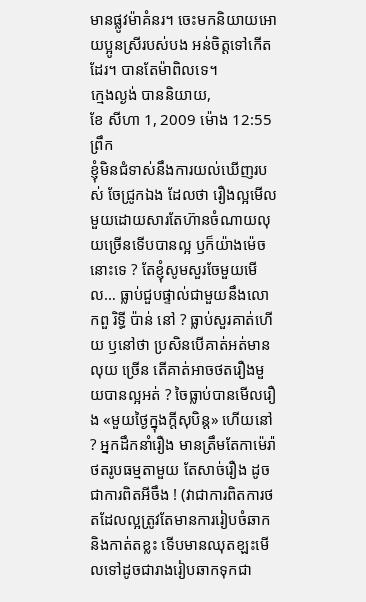មានផ្លូវម៉ាគំនរ។ ចេះមកនិយាយអោយប្អូនស្រីរបស់បង អន់ចិត្តទៅកើតដែរ។ បានតែម៉ាពិលទេ។
ក្មេងល្ងង់ បាននិយាយ,
ខែ សីហា 1, 2009 ម៉ោង 12:55 ព្រឹក
ខ្ញុំមិនជំទាស់នឹងការយល់ឃើញរបស់ ចែជ្រូកឯង ដែលថា រឿងល្អមើលមួយដោយសារតែហ៊ានចំណាយលុយច្រើនទើបបានល្អ ឫក៏យ៉ាងម៉េចនោះទេ ? តែខ្ញុំសូមសួរចែមួយមើល… ធ្លាប់ជួបផ្ទាល់ជាមួយនឹងលោកពួ រិទ្ធី ប៉ាន់ នៅ ? ធ្លាប់សួរគាត់ហើយ ឫនៅថា ប្រសិនបើគាត់អត់មានលុយ ច្រើន តើគាត់អាចថតរឿងមួយបានល្អអត់ ? ចៃធ្លាប់បានមើលរឿង «មួយថ្ងៃក្នុងក្តីសុបិន្ត» ហើយនៅ ? អ្នកដឹកនាំរឿង មានត្រឹមតែកាម៉េរ៉ា ថតរូបធម្មតាមួយ តែសាច់រឿង ដូចជាការពិតអីចឹង ! (វាជាការពិតការថតដែលល្អត្រូវតែមានការរៀបចំឆាក និងកាត់តខ្លះ ទើបមានឈុតខ្ឡះមើលទៅដូចជារាងរៀបឆាកទុកជា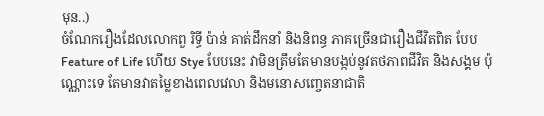មុន..)
ចំណែករឿងដែលលោកពួ រិទ្ធី ប៉ាន់ គាត់ដឹកនាំ និងនិពន្ធ ភាគច្រើនជារឿងជីវិតពិត បែប Feature of Life ហើយ Stye បែបនេះ វាមិនត្រឹមតែមានបង្កប់នូវតថភាពជីវិត និងសង្គម ប៉ុណ្ណោះទេ តែមានវាតម្លៃខាងពេលវេលា និងមនោសញ្ចេតនាជាតិ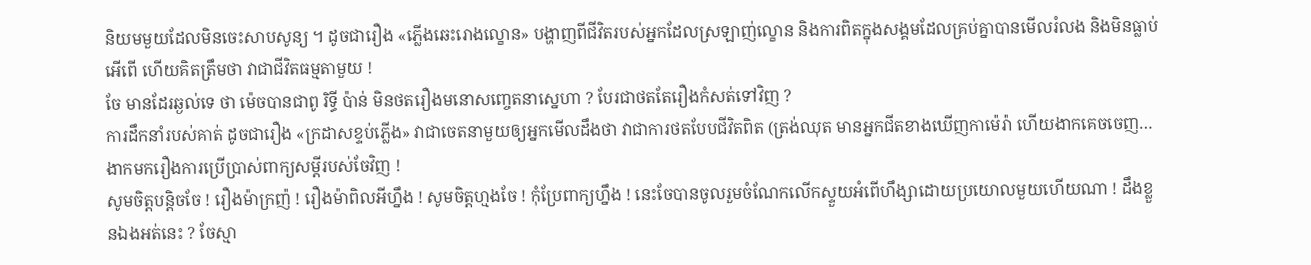និយមមួយដែលមិនចេះសាបសូន្យ ។ ដូចជារឿង «ភ្លើងឆេះរោងល្ខោន» បង្ហាញពីជីវិតរបស់អ្នកដែលស្រឡាញ់ល្ខោន និងការពិតក្នុងសង្គមដែលគ្រប់គ្នាបានមើលរំលង និងមិនធ្លាប់អើពើ ហើយគិតត្រឹមថា វាជាជីវិតធម្មតាមួយ !
ចែ មានដែរឆ្ងល់ទេ ថា ម៉េចបានជាពូ រិទ្ធី ប៉ាន់ មិនថតរឿងមនោសញ្ចេតនាស្នេហា ? បែរជាថតតែរឿងកំសត់ទៅវិញ ?
ការដឹកនាំរបស់គាត់ ដូចជារឿង «ក្រដាសខ្ទប់ភ្លើង» វាជាចេតនាមួយឲ្យអ្នកមើលដឹងថា វាជាការថតបែបជីវិតពិត (ត្រង់ឈុត មានអ្នកជីតខាងឃើញកាម៉េរ៉ា ហើយងាកគេចចេញ…
ងាកមករឿងការប្រើប្រាស់ពាក្យសម្តីរបស់ចែវិញ !
សូមចិត្តបន្តិចចែ ! រឿងម៉ាក្រញ៉ ! រឿងម៉ាពិលអីហ្នឹង ! សូមចិត្តហ្មងចែ ! កុំប្រែពាក្យហ្នឹង ! នេះចែបានចូលរួមចំណែកលើកស្ទួយអំពើហឹង្សាដោយប្រយោលមួយហើយណា ! ដឹងខ្លួនឯងអត់នេះ ? ចែស្មា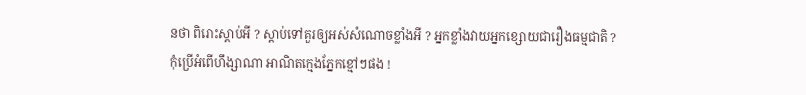នថា ពិរោះស្តាប់អី ? ស្តាប់ទៅគួរឲ្យអស់សំណោចខ្លាំងអី ? អ្នកខ្លាំងវាយអ្នកខ្សោយជារឿងធម្មជាតិ ?
កុំប្រើអំពើហឹង្សាណា អាណិតក្មេងភ្នែកខ្មៅៗផង !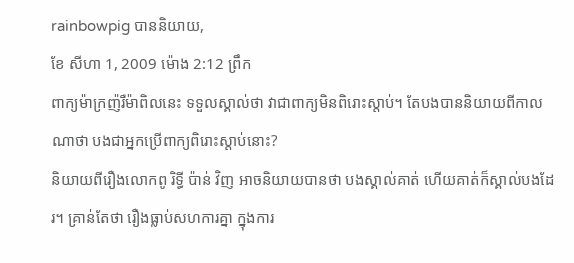rainbowpig បាននិយាយ,
ខែ សីហា 1, 2009 ម៉ោង 2:12 ព្រឹក
ពាក្យម៉ាក្រញ៉រឺម៉ាពិលនេះ ទទួលស្គាល់ថា វាជាពាក្យមិនពិរោះស្តាប់។ តែបងបាននិយាយពីកាលណាថា បងជាអ្នកប្រើពាក្យពិរោះស្តាប់នោះ?
និយាយពីរឿងលោកពូ រិទ្ធី ប៉ាន់ វិញ អាចនិយាយបានថា បងស្គាល់គាត់ ហើយគាត់ក៏ស្គាល់បងដែរ។ គ្រាន់តែថា រឿងធ្លាប់សហការគ្នា ក្នុងការ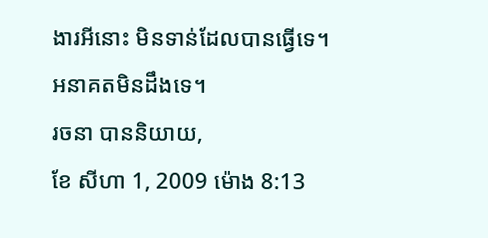ងារអីនោះ មិនទាន់ដែលបានធ្វើទេ។ អនាគតមិនដឹងទេ។
រចនា បាននិយាយ,
ខែ សីហា 1, 2009 ម៉ោង 8:13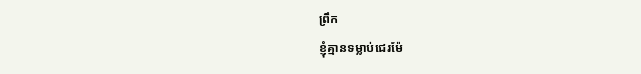ព្រឹក
ខ្ញុំគ្មានទម្លាប់ជេរម៉ែ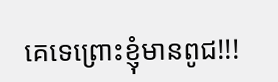គេទេព្រោះខ្ញុំមានពូជ!!!